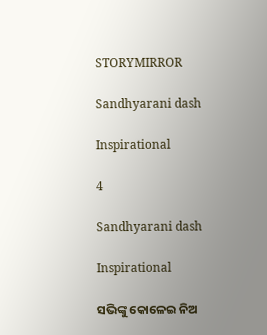STORYMIRROR

Sandhyarani dash

Inspirational

4

Sandhyarani dash

Inspirational

ସଭିଙ୍କୁ କୋଳେଇ ନିଅ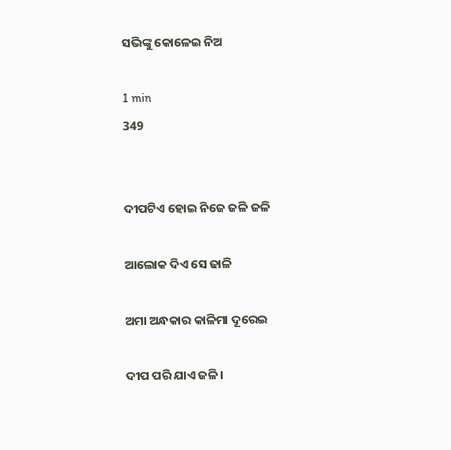ସଭିଙ୍କୁ କୋଳେଇ ନିଅ

1 min
349


ଦୀପଟିଏ ହୋଇ ନିଜେ ଜଳି ଜଳି

ଆଲୋକ ଦିଏ ସେ ଢାଳି

ଅମା ଅନ୍ଧକାର କାଳିମା ଦୂରେଇ

ଦୀପ ପରି ଯାଏ ଜଳି।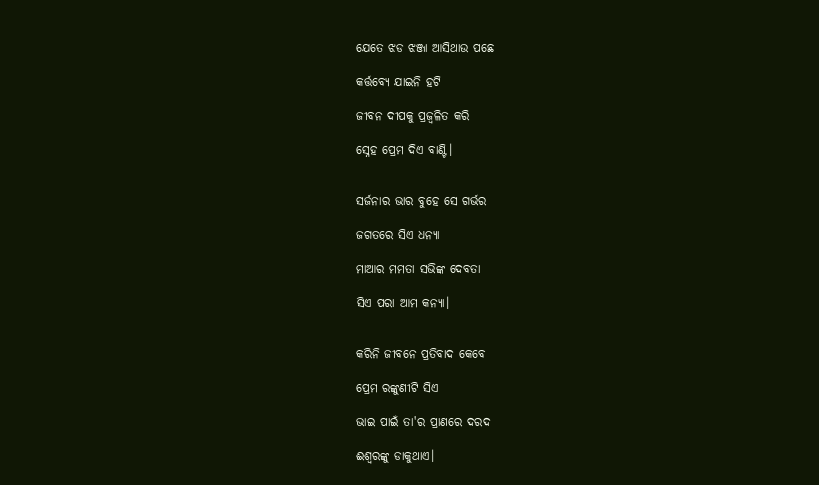ଯେତେ ଝଡ ଝଞ୍ଜା ଆସିଥାଉ ପଛେ

କର୍ତ୍ତବ୍ୟେ ଯାଇନି ହଟି

ଜୀବନ ଦୀପକୁ ପ୍ରଜ୍ବଳିତ କରି

ସ୍ନେହ ପ୍ରେମ ଦିଏ ବାଣ୍ଟି।


ସର୍ଜନାର ଭାର ବୁହେ ସେ ଗର୍ଭର

ଜଗତରେ ସିଏ ଧନ୍ୟା

ମାଆର ମମତା ସଭିଙ୍କ ଦେବତା

ସିଏ ପରା ଆମ କନ୍ୟା।


କରିନି ଜୀବନେ ପ୍ରତିବାଦ କେବେ

ପ୍ରେମ ରଙ୍କୁଣୀଟି ସିଏ

ଭାଇ ପାଇଁ ତା'ର ପ୍ରାଣରେ ଦରଦ

ଈଶ୍ୱରଙ୍କୁ ଡାକୁଥାଏ।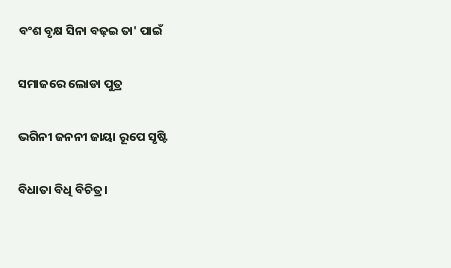ବଂଶ ବୃକ୍ଷ ସିନା ବଢ଼ଇ ତା' ପାଇଁ

ସମାଜରେ ଲୋଡା ପୁତ୍ର

ଭଗିନୀ ଜନନୀ ଜାୟା ରୂପେ ସୃଷ୍ଟି

ବିଧାତା ବିଧି ବିଚିତ୍ର।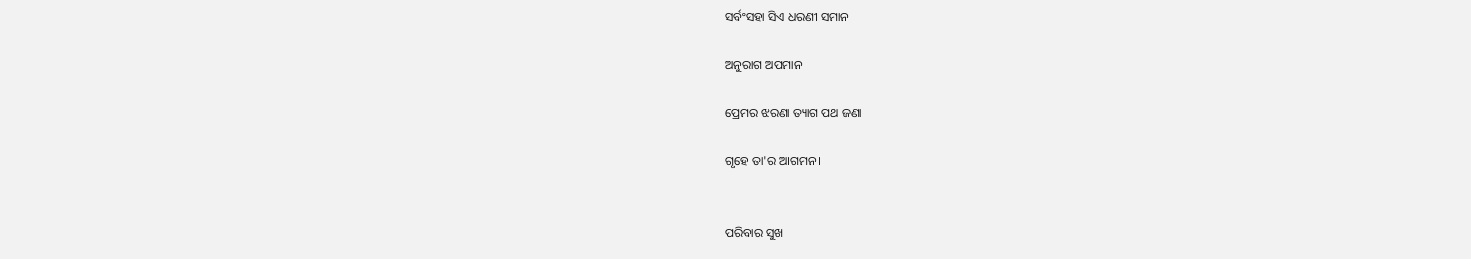ସର୍ବଂସହା ସିଏ ଧରଣୀ ସମାନ

ଅନୁରାଗ ଅପମାନ

ପ୍ରେମର ଝରଣା ତ୍ୟାଗ ପଥ ଜଣା

ଗୃହେ ତା'ର ଆଗମନ।


ପରିବାର ସୁଖ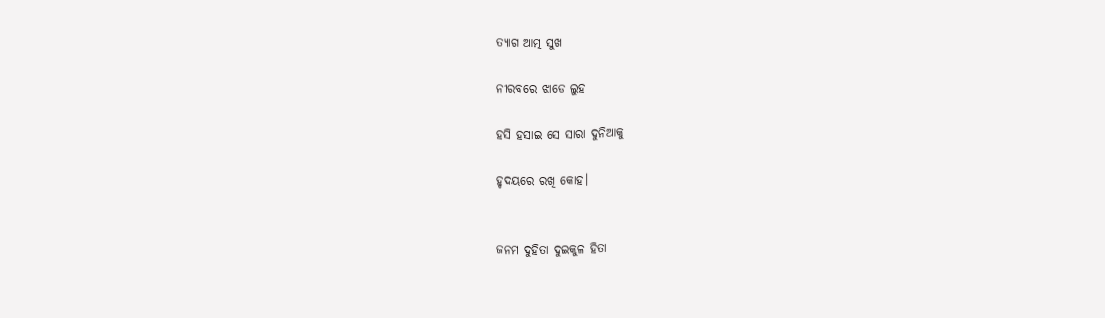ତ୍ୟାଗ ଆତ୍ମ ସୁଖ

ନୀରବରେ ଝାଡେ ଲୁହ

ହସି ହସାଇ ସେ ସାରା ଦୁନିଆକୁ

ହୃଦୟରେ ରଖି କୋହ।


ଜନମ ଦୁହିତା ଦୁଇକୁଳ ହିତା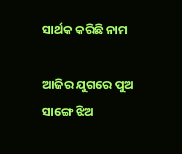ସାର୍ଥକ କରିଛି ନାମ

ଆଜିର ଯୁଗରେ ପୁଅ ସାଙ୍ଗେ ଝିଅ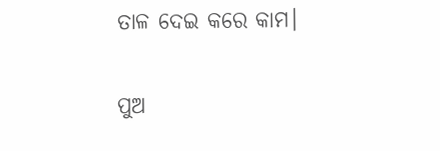ତାଳ ଦେଇ କରେ କାମ।


ପୁଅ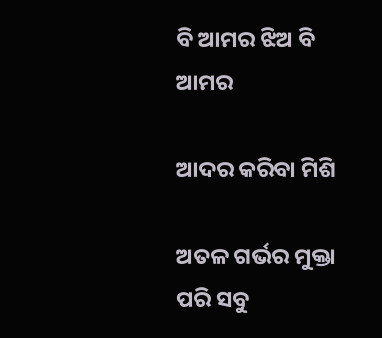ବି ଆମର ଝିଅ ବି ଆମର

ଆଦର କରିବା ମିଶି

ଅତଳ ଗର୍ଭର ମୁକ୍ତା ପରି ସବୁ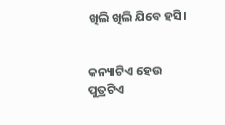ଖିଲି ଖିଲି ଯିବେ ହସି।


କନ୍ୟାଟିଏ ହେଉ ପୁତ୍ରଟିଏ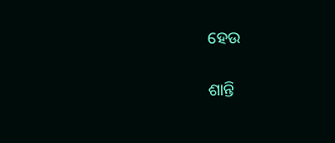ହେଉ

ଶାନ୍ତି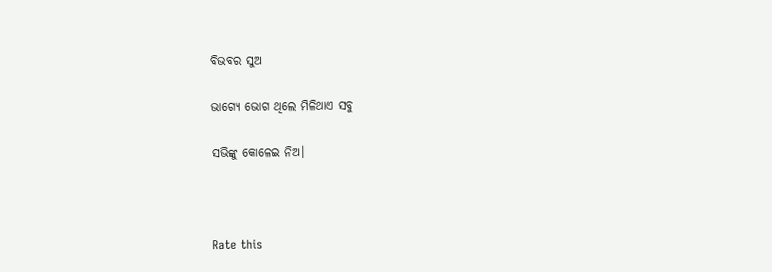ବିଭବର ସୁଅ

ଭାଗ୍ୟେ ଭୋଗ ଥିଲେ ମିଳିଥାଏ ସବୁ

ସଭିଙ୍କୁ କୋଳେଇ ନିଅ।



Rate this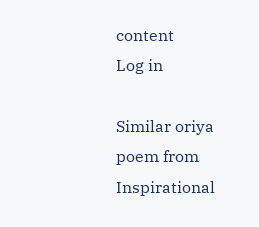content
Log in

Similar oriya poem from Inspirational